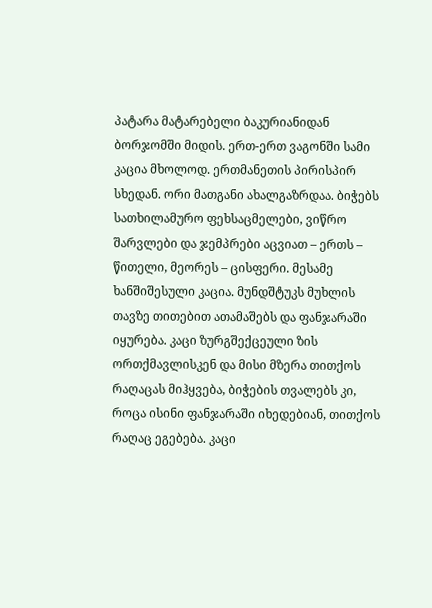პატარა მატარებელი ბაკურიანიდან ბორჯომში მიდის. ერთ-ერთ ვაგონში სამი კაცია მხოლოდ. ერთმანეთის პირისპირ სხედან. ორი მათგანი ახალგაზრდაა. ბიჭებს სათხილამურო ფეხსაცმელები, ვიწრო შარვლები და ჯემპრები აცვიათ – ერთს – წითელი, მეორეს – ცისფერი. მესამე ხანშიშესული კაცია. მუნდშტუკს მუხლის თავზე თითებით ათამაშებს და ფანჯარაში იყურება. კაცი ზურგშექცეული ზის ორთქმავლისკენ და მისი მზერა თითქოს რაღაცას მიჰყვება, ბიჭების თვალებს კი, როცა ისინი ფანჯარაში იხედებიან, თითქოს რაღაც ეგებება. კაცი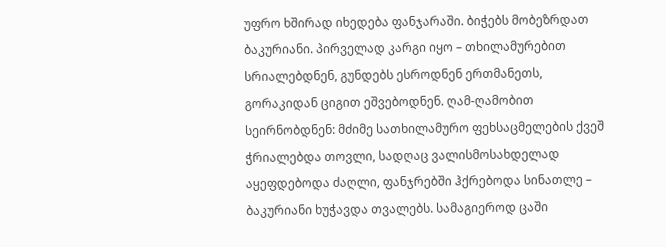უფრო ხშირად იხედება ფანჯარაში. ბიჭებს მობეზრდათ ბაკურიანი. პირველად კარგი იყო – თხილამურებით სრიალებდნენ, გუნდებს ესროდნენ ერთმანეთს, გორაკიდან ციგით ეშვებოდნენ. ღამ-ღამობით სეირნობდნენ: მძიმე სათხილამურო ფეხსაცმელების ქვეშ ჭრიალებდა თოვლი, სადღაც ვალისმოსახდელად აყეფდებოდა ძაღლი, ფანჯრებში ჰქრებოდა სინათლე – ბაკურიანი ხუჭავდა თვალებს. სამაგიეროდ ცაში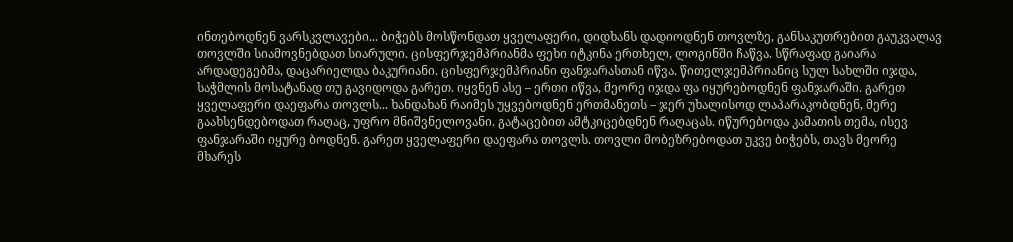ინთებოდნენ ვარსკვლავები... ბიჭებს მოსწონდათ ყველაფერი, დიდხანს დადიოდნენ თოვლზე, განსაკუთრებით გაუკვალავ თოვლში სიამოვნებდათ სიარული. ცისფერჯემპრიანმა ფეხი იტკინა ერთხელ, ლოგინში ჩაწვა. სწრაფად გაიარა არდადეგებმა, დაცარიელდა ბაკურიანი. ცისფერჯემპრიანი ფანჯარასთან იწვა. წითელჯემპრიანიც სულ სახლში იჯდა, საჭმლის მოსატანად თუ გავიდოდა გარეთ. იყვნენ ასე – ერთი იწვა, მეორე იჯდა ფა იყურებოდნენ ფანჯარაში. გარეთ ყველაფერი დაეფარა თოვლს... ხანდახან რაიმეს უყვებოდნენ ერთმანეთს – ჯერ უხალისოდ ლაპარაკობდნენ, მერე გაახსენდებოდათ რაღაც, უფრო მნიშვნელოვანი. გატაცებით ამტკიცებდნენ რაღაცას. იწურებოდა კამათის თემა, ისევ ფანჯარაში იყურე ბოდნენ. გარეთ ყველაფერი დაეფარა თოვლს. თოვლი მობეზრებოდათ უკვე ბიჭებს, თავს მეორე მხარეს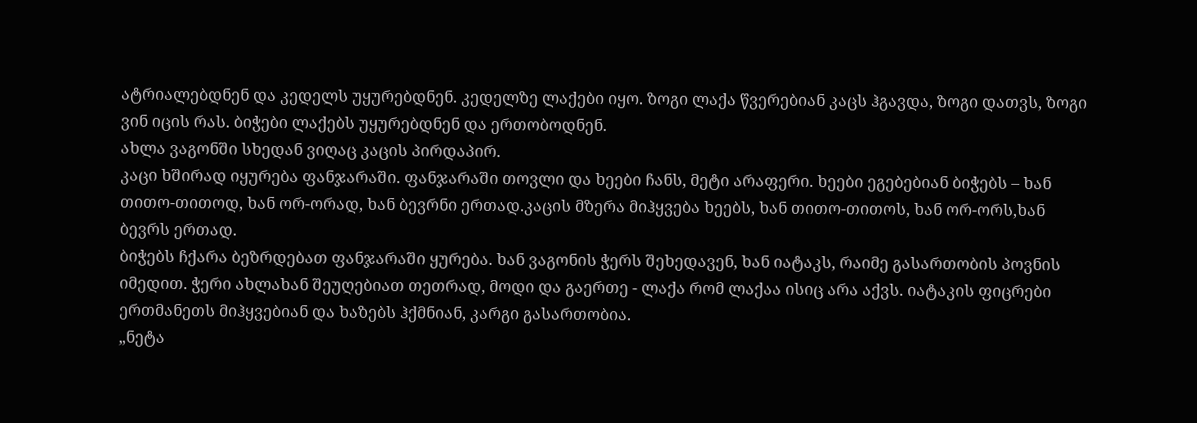ატრიალებდნენ და კედელს უყურებდნენ. კედელზე ლაქები იყო. ზოგი ლაქა წვერებიან კაცს ჰგავდა, ზოგი დათვს, ზოგი ვინ იცის რას. ბიჭები ლაქებს უყურებდნენ და ერთობოდნენ.
ახლა ვაგონში სხედან ვიღაც კაცის პირდაპირ.
კაცი ხშირად იყურება ფანჯარაში. ფანჯარაში თოვლი და ხეები ჩანს, მეტი არაფერი. ხეები ეგებებიან ბიჭებს – ხან თითო-თითოდ, ხან ორ-ორად, ხან ბევრნი ერთად.კაცის მზერა მიჰყვება ხეებს, ხან თითო-თითოს, ხან ორ-ორს,ხან ბევრს ერთად.
ბიჭებს ჩქარა ბეზრდებათ ფანჯარაში ყურება. ხან ვაგონის ჭერს შეხედავენ, ხან იატაკს, რაიმე გასართობის პოვნის იმედით. ჭერი ახლახან შეუღებიათ თეთრად, მოდი და გაერთე - ლაქა რომ ლაქაა ისიც არა აქვს. იატაკის ფიცრები ერთმანეთს მიჰყვებიან და ხაზებს ჰქმნიან, კარგი გასართობია.
„ნეტა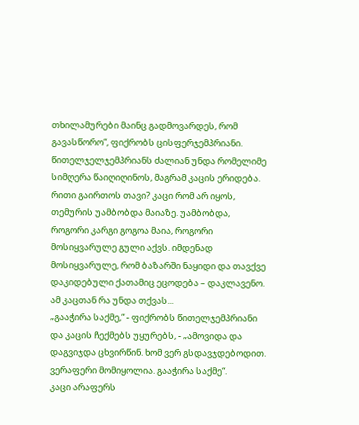თხილამურები მაინც გადმოვარდეს, რომ გავასწორო“, ფიქრობს ცისფერჯემპრიანი.
წითელჯელჯემპრიანს ძალიან უნდა რომელიმე სიმღერა წაიღიღინოს, მაგრამ კაცის ერიდება. რითი გაირთოს თავი? კაცი რომ არ იყოს, თემურის უამბობდა მაიაზე. უამბობდა, როგორი კარგი გოგოა მაია, როგორი მოსიყვარულე გული აქვს. იმდენად მოსიყვარულე, რომ ბაზარში ნაყიდი და თავქვე დაკიდებული ქათამიც ეცოდება – დაკლავენო. ამ კაცთან რა უნდა თქვას...
„გააჭირა საქმე,“ - ფიქრობს წითელჯემპრიანი და კაცის ჩექმებს უყურებს, - „ამოვიდა და დაგვიჯდა ცხვირწინ. ხომ ვერ გსდავჯდებოდით. ვერაფერი მომიყოლია. გააჭირა საქმე“.
კაცი არაფერს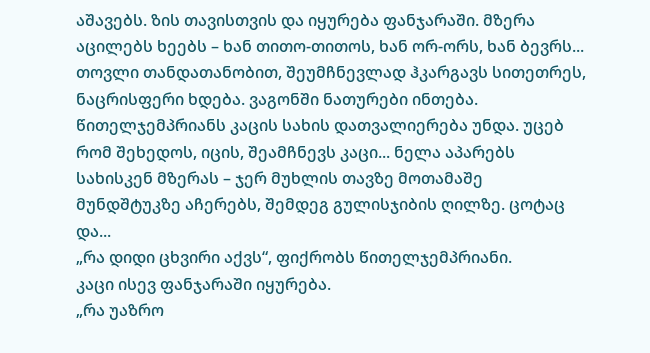აშავებს. ზის თავისთვის და იყურება ფანჯარაში. მზერა აცილებს ხეებს – ხან თითო-თითოს, ხან ორ-ორს, ხან ბევრს...
თოვლი თანდათანობით, შეუმჩნევლად ჰკარგავს სითეთრეს, ნაცრისფერი ხდება. ვაგონში ნათურები ინთება.
წითელჯემპრიანს კაცის სახის დათვალიერება უნდა. უცებ რომ შეხედოს, იცის, შეამჩნევს კაცი... ნელა აპარებს სახისკენ მზერას – ჯერ მუხლის თავზე მოთამაშე მუნდშტუკზე აჩერებს, შემდეგ გულისჯიბის ღილზე. ცოტაც და...
„რა დიდი ცხვირი აქვს“, ფიქრობს წითელჯემპრიანი.
კაცი ისევ ფანჯარაში იყურება.
„რა უაზრო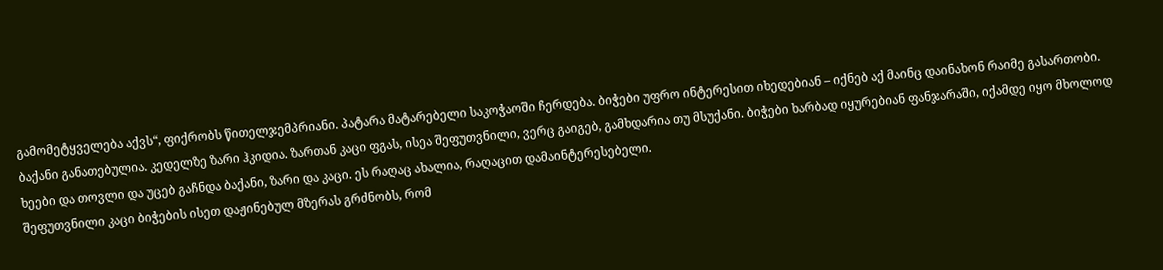გამომეტყველება აქვს“, ფიქრობს წითელჯემპრიანი. პატარა მატარებელი საკოჭაოში ჩერდება. ბიჭები უფრო ინტერესით იხედებიან – იქნებ აქ მაინც დაინახონ რაიმე გასართობი.
ბაქანი განათებულია. კედელზე ზარი ჰკიდია. ზართან კაცი ფგას, ისეა შეფუთვნილი, ვერც გაიგებ, გამხდარია თუ მსუქანი. ბიჭები ხარბად იყურებიან ფანჯარაში, იქამდე იყო მხოლოდ ხეები და თოვლი და უცებ გაჩნდა ბაქანი, ზარი და კაცი. ეს რაღაც ახალია, რაღაცით დამაინტერესებელი.
შეფუთვნილი კაცი ბიჭების ისეთ დაჟინებულ მზერას გრძნობს, რომ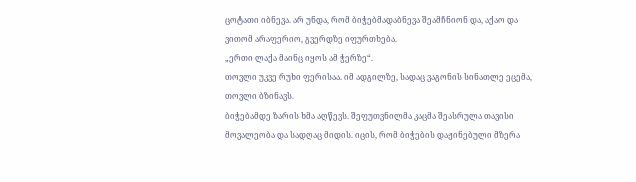ცოტათი იბნევა. არ უნდა, რომ ბიჭებმადაბნევა შეამჩნიონ და, აქაო და ვითომ არაფერიო, გვერდზე იფურთხება.
„ერთი ლაქა მაინც იყოს ამ ჭერზე“.
თოვლი უკვე რუხი ფერისაა. იმ ადგილზე, სადაც ვაგონის სინათლე ეცემა, თოვლი ბზინავს.
ბიჭებამდე ზარის ხმა აღწევს. შეფუთვნილმა კაცმა შეასრულა თავისი მოვალეობა და სადღაც მიდის. იცის, რომ ბიჭების დაჟინებული მზერა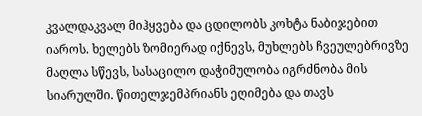კვალდაკვალ მიჰყვება და ცდილობს კოხტა ნაბიჯებით იაროს. ხელებს ზომიერად იქნევს, მუხლებს ჩვეულებრივზე მაღლა სწევს, სასაცილო დაჭიმულობა იგრძნობა მის სიარულში. წითელჯემპრიანს ეღიმება და თავს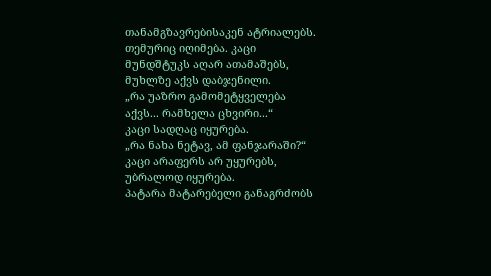თანამგზავრებისაკენ ატრიალებს. თემურიც იღიმება. კაცი მუნდშტუკს აღარ ათამაშებს, მუხლზე აქვს დაბჯენილი.
„რა უაზრო გამომეტყველება აქვს... რამხელა ცხვირი...“
კაცი სადღაც იყურება.
„რა ნახა ნეტავ, ამ ფანჯარაში?“
კაცი არაფერს არ უყურებს, უბრალოდ იყურება.
პატარა მატარებელი განაგრძობს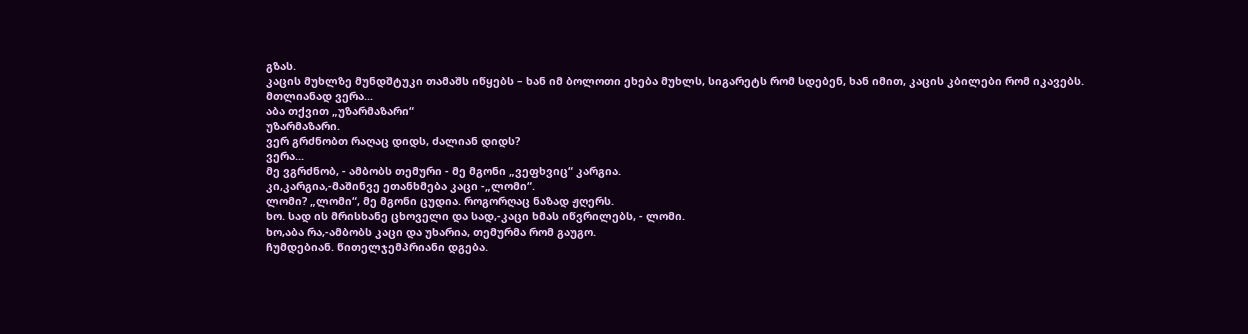გზას.
კაცის მუხლზე მუნდშტუკი თამაშს იწყებს – ხან იმ ბოლოთი ეხება მუხლს, სიგარეტს რომ სდებენ, ხან იმით, კაცის კბილები რომ იკავებს.
მთლიანად ვერა...
აბა თქვით „უზარმაზარი“
უზარმაზარი.
ვერ გრძნობთ რაღაც დიდს, ძალიან დიდს?
ვერა...
მე ვგრძნობ, - ამბობს თემური - მე მგონი „ვეფხვიც“ კარგია.
კი,კარგია,-მაშინვე ეთანხმება კაცი -„ლომი“.
ლომი? „ლომი“, მე მგონი ცუდია. როგორღაც ნაზად ჟღერს.
ხო. სად ის მრისხანე ცხოველი და სად,-კაცი ხმას იწვრილებს, - ლომი.
ხო,აბა რა,-ამბობს კაცი და უხარია, თემურმა რომ გაუგო.
ჩუმდებიან. წითელჯემპრიანი დგება.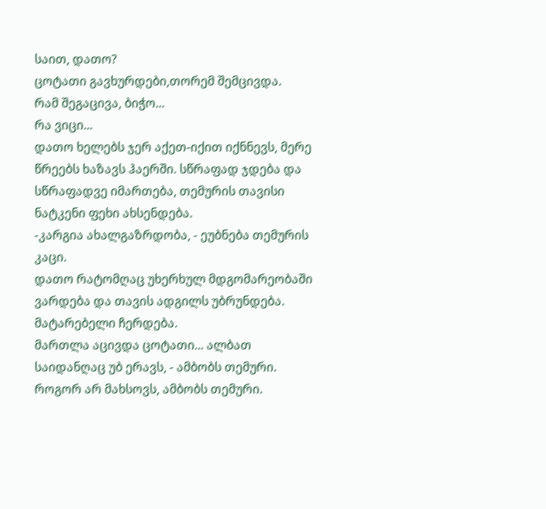საით, დათო?
ცოტათი გავხურდები,თორემ შემცივდა.
რამ შეგაცივა, ბიჭო...
რა ვიცი...
დათო ხელებს ჯერ აქეთ-იქით იქნნევს, მერე წრეებს ხაზავს ჰაერში. სწრაფად ჯდება და სწრაფადვე იმართება, თემურის თავისი ნატკენი ფეხი ახსენდება.
-კარგია ახალგაზრდობა, - ეუბნება თემურის კაცი.
დათო რატომღაც უხერხულ მდგომარეობაში ვარდება და თავის ადგილს უბრუნდება.
მატარებელი ჩერდება.
მართლა აცივდა ცოტათი... ალბათ საიდანღაც უბ ერავს, - ამბობს თემური.
როგორ არ მახსოვს, ამბობს თემური.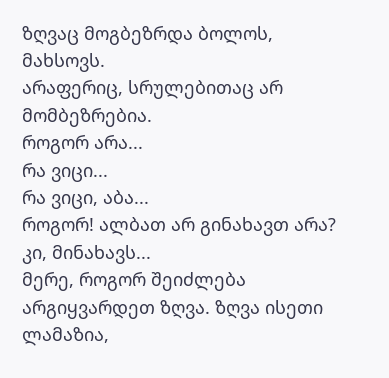ზღვაც მოგბეზრდა ბოლოს, მახსოვს.
არაფერიც, სრულებითაც არ მომბეზრებია.
როგორ არა...
რა ვიცი...
რა ვიცი, აბა...
როგორ! ალბათ არ გინახავთ არა?
კი, მინახავს...
მერე, როგორ შეიძლება არგიყვარდეთ ზღვა. ზღვა ისეთი ლამაზია,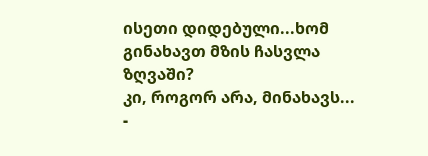ისეთი დიდებული...ხომ გინახავთ მზის ჩასვლა ზღვაში?
კი, როგორ არა, მინახავს... -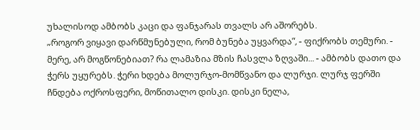უხალისოდ ამბობს კაცი და ფანჯარას თვალს არ აშორებს.
„როგორ ვიყავი დარწმუნებული, რომ ბუნება უყვარდა“, - ფიქრობს თემური. - მერე, არ მოგწონებიათ? რა ლამაზია მზის ჩასვლა ზღვაში... - ამბობს დათო და ჭერს უყურებს. ჭერი ხდება მოლურჯო-მომწვანო და ლურჯი. ლურჯ ფერში ჩნდება ოქროსფერი, მოწითალო დისკი. დისკი ნელა,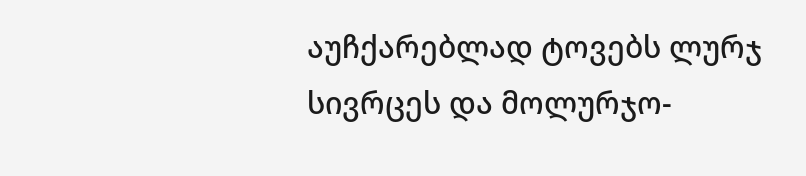აუჩქარებლად ტოვებს ლურჯ სივრცეს და მოლურჯო-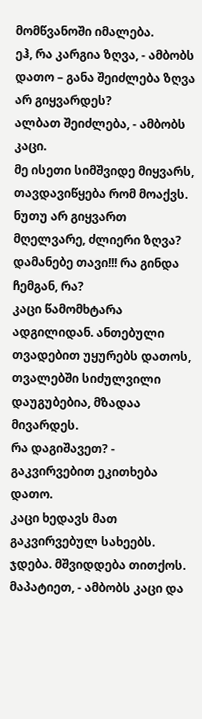მომწვანოში იმალება.
ეჰ, რა კარგია ზღვა, - ამბობს დათო – განა შეიძლება ზღვა არ გიყვარდეს?
ალბათ შეიძლება, - ამბობს კაცი.
მე ისეთი სიმშვიდე მიყვარს, თავდავიწყება რომ მოაქვს.
ნუთუ არ გიყვართ მღელვარე, ძლიერი ზღვა?
დამანებე თავი!!! რა გინდა ჩემგან, რა?
კაცი წამომხტარა ადგილიდან. ანთებული თვადებით უყურებს დათოს, თვალებში სიძულვილი დაუგუბებია, მზადაა მივარდეს.
რა დაგიშავეთ? - გაკვირვებით ეკითხება დათო.
კაცი ხედავს მათ გაკვირვებულ სახეებს. ჯდება. მშვიდდება თითქოს.
მაპატიეთ, - ამბობს კაცი და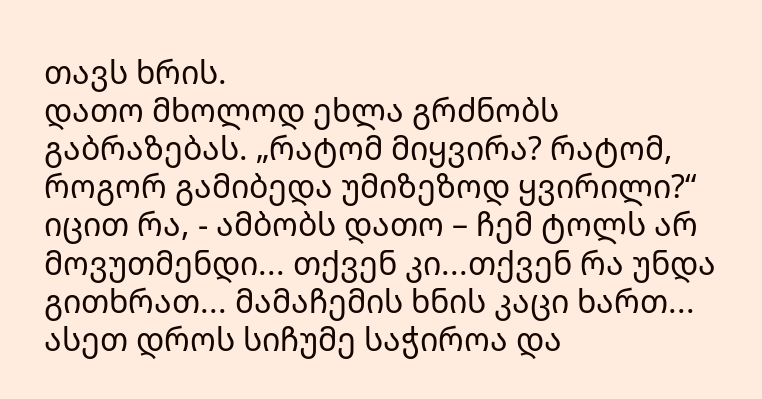თავს ხრის.
დათო მხოლოდ ეხლა გრძნობს გაბრაზებას. „რატომ მიყვირა? რატომ, როგორ გამიბედა უმიზეზოდ ყვირილი?“ იცით რა, - ამბობს დათო – ჩემ ტოლს არ მოვუთმენდი... თქვენ კი...თქვენ რა უნდა გითხრათ... მამაჩემის ხნის კაცი ხართ...
ასეთ დროს სიჩუმე საჭიროა და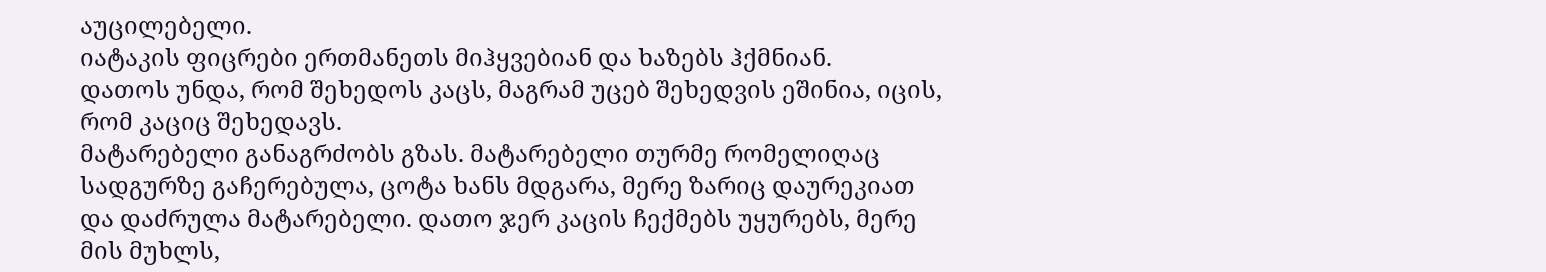აუცილებელი.
იატაკის ფიცრები ერთმანეთს მიჰყვებიან და ხაზებს ჰქმნიან.
დათოს უნდა, რომ შეხედოს კაცს, მაგრამ უცებ შეხედვის ეშინია, იცის, რომ კაციც შეხედავს.
მატარებელი განაგრძობს გზას. მატარებელი თურმე რომელიღაც სადგურზე გაჩერებულა, ცოტა ხანს მდგარა, მერე ზარიც დაურეკიათ და დაძრულა მატარებელი. დათო ჯერ კაცის ჩექმებს უყურებს, მერე მის მუხლს,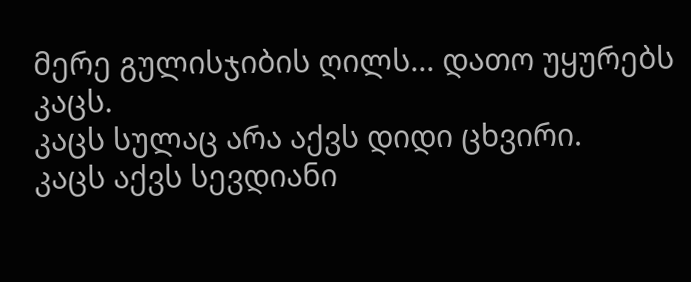მერე გულისჯიბის ღილს... დათო უყურებს კაცს.
კაცს სულაც არა აქვს დიდი ცხვირი.
კაცს აქვს სევდიანი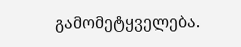გამომეტყველება.